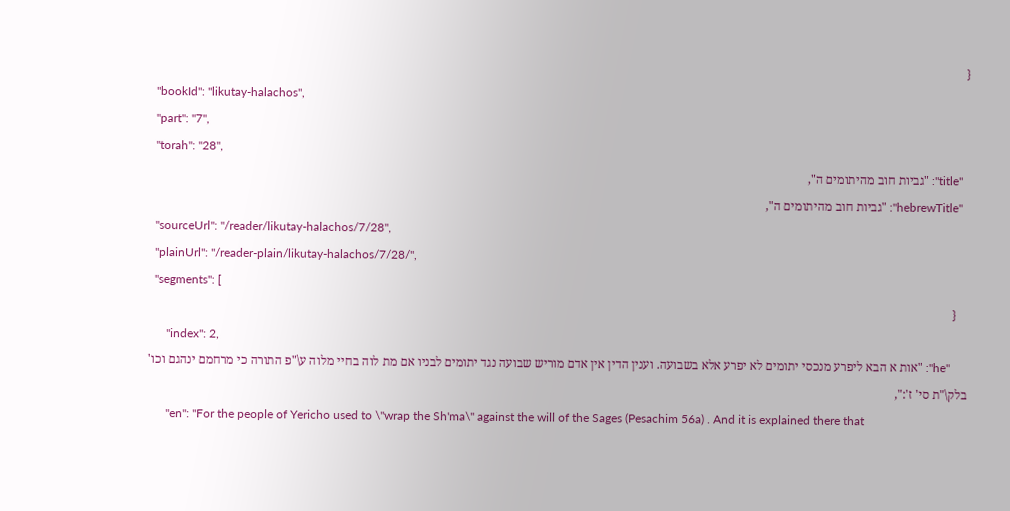{
  "bookId": "likutay-halachos",
  "part": "7",
  "torah": "28",
  "title": "גביות חוב מהיתומים ה",
  "hebrewTitle": "גביות חוב מהיתומים ה",
  "sourceUrl": "/reader/likutay-halachos/7/28",
  "plainUrl": "/reader-plain/likutay-halachos/7/28/",
  "segments": [
    {
      "index": 2,
      "he": "אות א הבא ליפרע מנכסי יתומים לא יפרע אלא בשבועה. וענין הדין אין אדם מוריש שבועה נגד יתומים לבניו אם מת לוה בחיי מלוה ע\"פ התורה כי מרחמם ינהגם וכו' בלק\"ת סי' ז':",
      "en": "For the people of Yericho used to \"wrap the Sh'ma\" against the will of the Sages (Pesachim 56a) . And it is explained there that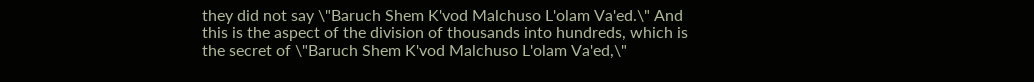they did not say \"Baruch Shem K'vod Malchuso L'olam Va'ed.\" And this is the aspect of the division of thousands into hundreds, which is the secret of \"Baruch Shem K'vod Malchuso L'olam Va'ed,\"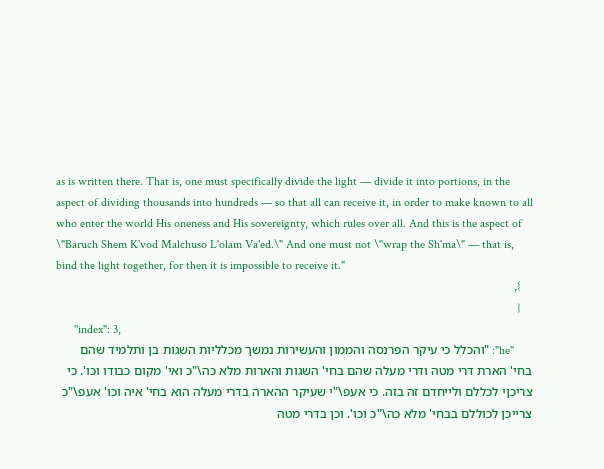as is written there. That is, one must specifically divide the light — divide it into portions, in the aspect of dividing thousands into hundreds — so that all can receive it, in order to make known to all who enter the world His oneness and His sovereignty, which rules over all. And this is the aspect of \"Baruch Shem K'vod Malchuso L'olam Va'ed.\" And one must not \"wrap the Sh'ma\" — that is, bind the light together, for then it is impossible to receive it."
    },
    {
      "index": 3,
      "he": "והכלל כי עיקר הפרנסה והממון והעשירות נמשך מכלליות השגות בן ותלמיד שהם בחי' הארת דרי מטה ודרי מעלה שהם בחי' השגות והארות מלא כה\"כ ואי' מקום כבודו וכו'. כי צריכןי לכללם ולייחדם זה בזה. כי אעפ\"י שעיקר ההארה בדרי מעלה הוא בחי' איה וכו' אעפ\"כ צרייכן לכוללם בבחי' מלא כה\"כ וכו'. וכן בדרי מטה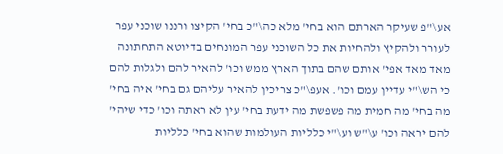אע\"פ שעיקר הארתם הוא בחי' מלא כה\"כ בחי' הקיצו ורננו שוכני עפר לעורר ולהקיץ ולהחיות את כל השוכני עפר המונחים בדיוטא התחתונה מאד מאד אפי' אותם שהם בתוך הארץ ממש וכו' להאיר להם ולגלות להם כי הש\"י עדיין עמם וכו'. אעפ\"כ צריכין להאיר עליהם גם בחי' איה בחי' מה בחי' מה חמית מה פשפשת מה ידעת בחי' עין לא ראתה וכו' כדי שיהי' להם יראה וכו' ע\"ש וע\"י כלליות העולמות שהוא בחי' כלליות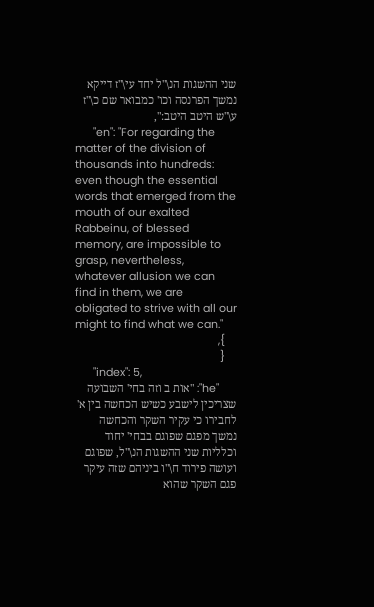שני ההשגות הנ\"ל יחד עי\"ז דייקא נמשך הפרנסה וכו' כמבואר שם כ\"ז ע\"ש היטב היטב:",
      "en": "For regarding the matter of the division of thousands into hundreds: even though the essential words that emerged from the mouth of our exalted Rabbeinu, of blessed memory, are impossible to grasp, nevertheless, whatever allusion we can find in them, we are obligated to strive with all our might to find what we can."
    },
    {
      "index": 5,
      "he": "אות ב וזה בחי' השבועה שצריכין לישבע כשיש הכחשה בין א' לחבירו כי עקיר השקר והכחשה נמשך מפגם שפוגם בבחי' יחוד וכלליות שני ההשגות הנ\"ל, שפוגם ועושה פירוד ח\"ו ביניהם שזה עיקר פגם השקר שהוא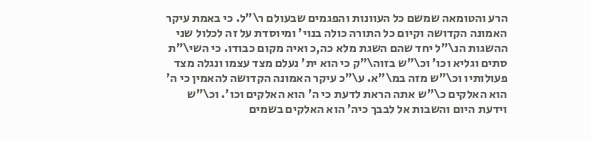הרע והטומאה שמשם כל העוונות והפגמים שבעולם ר\"ל. כי באמת עיקר האמונה הקדושה וקיום כל התורה כולה בנוי' ומיוסדת על זה לכלול שני ההשגות הנ\"ל יחד שהם השגת מלא כה,כ ואיה מקום כבודו. כי השי\"ת סתים וגליא וכו' וכ\"ש בזוה\"ק כי הוא ית' נעלם מצד עצמו ונגלה מצד פעולותיו וכ\"ש מזה במ\"א. ע\"כ עיקר האמונה הקדושה להאמין כי ה' הוא האלקים כ\"ש אתה הראת לדעת כי ה' הוא האלקים וכו'. וכ\"ש וידעת היום והשבות אל לבבך כיה' הוא האלקים בשמים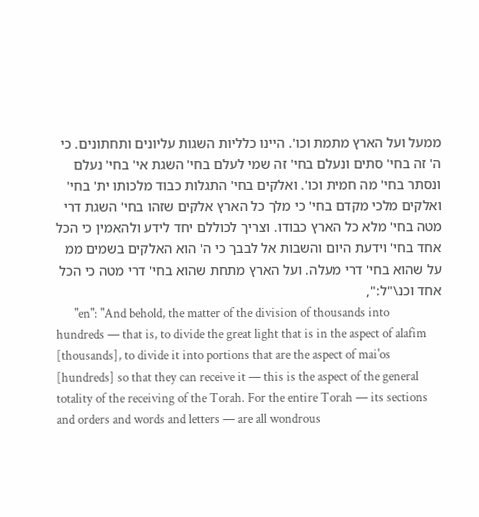ממעל ועל הארץ מתמת וכו'. היינו כלליות השגות עליונים ותחתונים. כי ה' זה בחי' סתים ונעלם בחי' זה שמי לעלם בחי' השגת אי' בחי' נעלם ונסתר בחי' מה חמית וכו'. ואלקים בחי' התגלות כבוד מלכותו ית' בחי' ואלקים מלכי מקדם בחי' כי מלך כל הארץ אלקים שזהו בחי' השגת דרי מטה בחי' מלא כל הארץ כבודו. וצריך לכוללם יחד לידע ולהאמין כי הכל אחד בחי' וידעת היום והשבות אל לבבך כי ה' הוא האלקים בשמים ממ על שהוא בחי' דרי מעלה. ועל הארץ מתחת שהוא בחי' דרי מטה כי הכל אחד וכנ\"ל:",
      "en": "And behold, the matter of the division of thousands into hundreds — that is, to divide the great light that is in the aspect of alafim [thousands], to divide it into portions that are the aspect of mai'os [hundreds] so that they can receive it — this is the aspect of the general totality of the receiving of the Torah. For the entire Torah — its sections and orders and words and letters — are all wondrous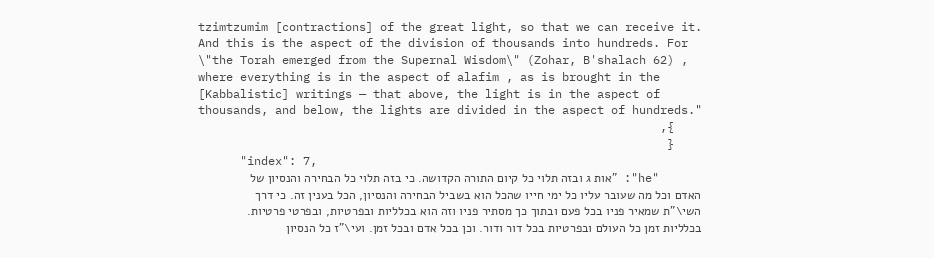tzimtzumim [contractions] of the great light, so that we can receive it. And this is the aspect of the division of thousands into hundreds. For \"the Torah emerged from the Supernal Wisdom\" (Zohar, B'shalach 62) , where everything is in the aspect of alafim , as is brought in the [Kabbalistic] writings — that above, the light is in the aspect of thousands, and below, the lights are divided in the aspect of hundreds."
    },
    {
      "index": 7,
      "he": "אות ג ובזה תלוי כל קיום התורה הקדושה. כי בזה תלוי כל הבחירה והנסיון של האדם וכל מה שעובר עליו כל ימי חייו שהכל הוא בשביל הבחירה והנסיון, הכל בענין זה. כי דרך השי\"ת שמאיר פניו בכל פעם ובתוך כך מסתיר פניו וזה הוא בכלליות ובפרטיות, ובפרטי פרטיות. בכלליות זמן כל העולם ובפרטיות בכל דור ודור. וכן בכל אדם ובכל זמן. ועי\"ז כל הנסיון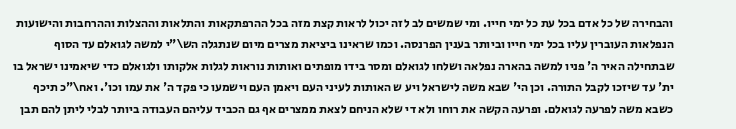והבחירה של כל אדם בכל עת כל ימי חייו. ומי שמשים לב לזה יכול לראות קצת מזה בכל ההרפתקאות והתלאות וההצלות וההרחבות והישועות הנפלאות העוברין עליו בכל ימי חייו וביותר בענין הפרנסה. וכמו שראינו ביציאת מצרים מיום שנתגלה הש\"י למשה לגואלם עד הסוף שבתחילה האיר ה' פניו למשה בהארה נפלאה ושלחו לגואלם ומסר בידו מופתים ואותות נוראות לגלות אלקותו ולגואלם כדי שיאמינו ישראל בו ית' עד שיזכו לקבל התורה. וכן הי' שבא משה לישראל ויע ש האותות לעיני העם ויאמן העם וישמעו כי פקד ה' את עמו וכו'. ואח\"כ תיכף כשבא משה לפרעה לגואלם. ופרעה הקשה את רוחו ולא די שלא הניחם לצאת ממצרים אף גם הכביד עליהם העבודה ביותר לבלי ליתן להם תבן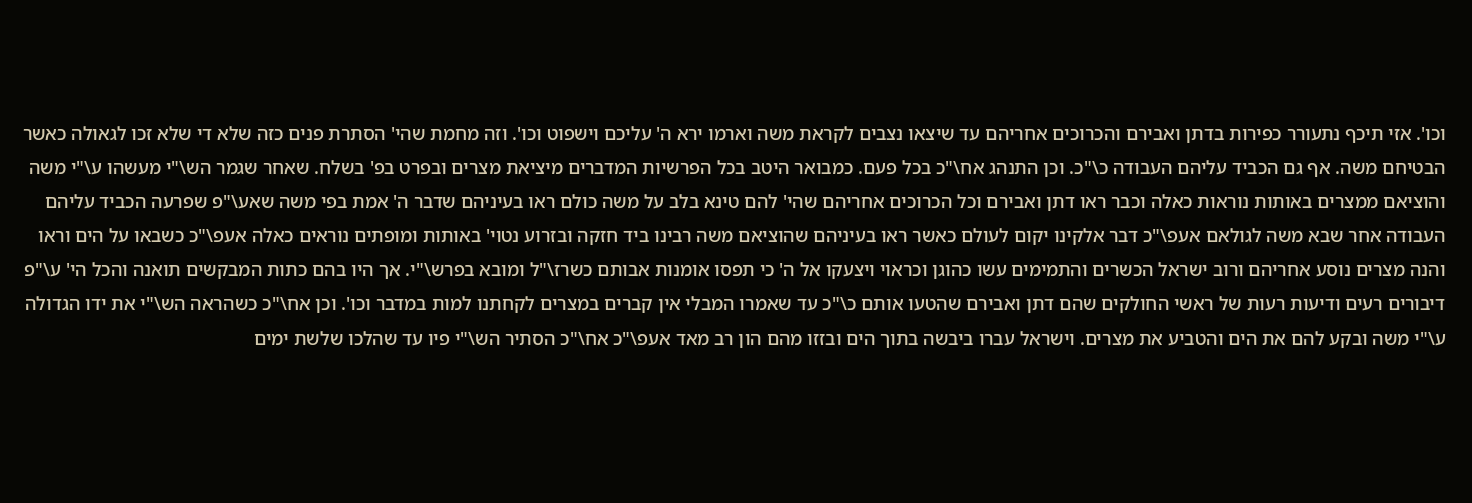וכו'. אזי תיכף נתעורר כפירות בדתן ואבירם והכרוכים אחריהם עד שיצאו נצבים לקראת משה וארמו ירא ה' עליכם וישפוט וכו'. וזה מחמת שהי' הסתרת פנים כזה שלא די שלא זכו לגאולה כאשר הבטיחם משה. אף גם הכביד עליהם העבודה כ\"כ. וכן התנהג אח\"כ בכל פעם. כמבואר היטב בכל הפרשיות המדברים מיציאת מצרים ובפרט בפ' בשלח. שאחר שגמר הש\"י מעשהו ע\"י משה והוציאם ממצרים באותות נוראות כאלה וכבר ראו דתן ואבירם וכל הכרוכים אחריהם שהי' להם טינא בלב על משה כולם ראו בעיניהם שדבר ה' אמת בפי משה שאע\"פ שפרעה הכביד עליהם העבודה אחר שבא משה לגולאם אעפ\"כ דבר אלקינו יקום לעולם כאשר ראו בעיניהם שהוציאם משה רבינו ביד חזקה ובזרוע נטוי' באותות ומופתים נוראים כאלה אעפ\"כ כשבאו על הים וראו והנה מצרים נוסע אחריהם ורוב ישראל הכשרים והתמימים עשו כהוגן וכראוי ויצעקו אל ה' כי תפסו אומנות אבותם כשרז\"ל ומובא בפרש\"י. אך היו בהם כתות המבקשים תואנה והכל הי' ע\"פ דיבורים רעים ודיעות רעות של ראשי החולקים שהם דתן ואבירם שהטעו אותם כ\"כ עד שאמרו המבלי אין קברים במצרים לקחתנו למות במדבר וכו'. וכן אח\"כ כשהראה הש\"י את ידו הגדולה ע\"י משה ובקע להם את הים והטביע את מצרים. וישראל עברו ביבשה בתוך הים ובזזו מהם הון רב מאד אעפ\"כ אח\"כ הסתיר הש\"י פיו עד שהלכו שלשת ימים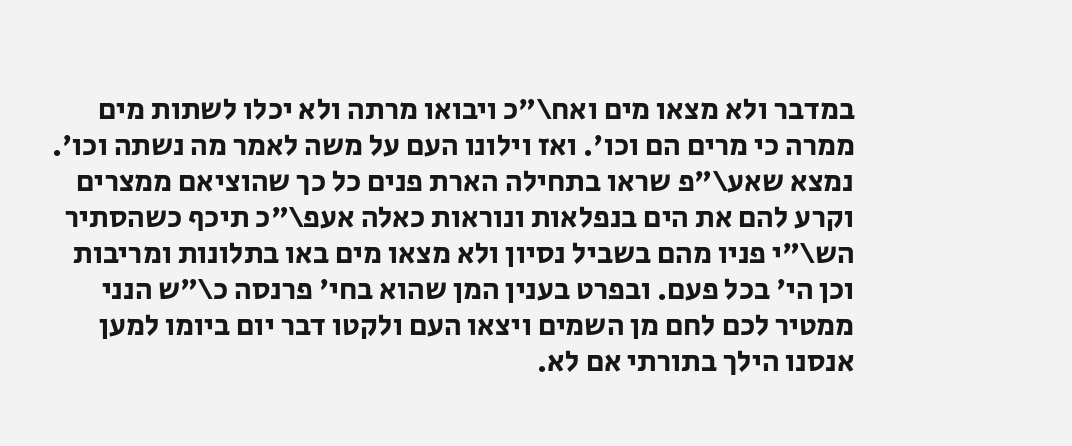במדבר ולא מצאו מים ואח\"כ ויבואו מרתה ולא יכלו לשתות מים ממרה כי מרים הם וכו'. ואז וילונו העם על משה לאמר מה נשתה וכו'. נמצא שאע\"פ שראו בתחילה הארת פנים כל כך שהוציאם ממצרים וקרע להם את הים בנפלאות ונוראות כאלה אעפ\"כ תיכף כשהסתיר הש\"י פניו מהם בשביל נסיון ולא מצאו מים באו בתלונות ומריבות וכן הי' בכל פעם. ובפרט בענין המן שהוא בחי' פרנסה כ\"ש הנני ממטיר לכם לחם מן השמים ויצאו העם ולקטו דבר יום ביומו למען אנסנו הילך בתורתי אם לא.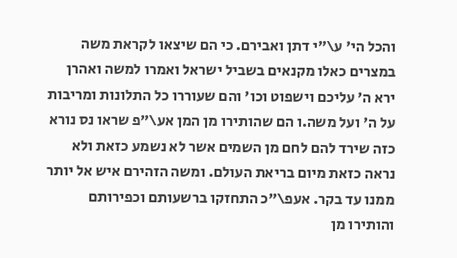והכל הי' ע\"י דתן ואבירם. כי הם שיצאו לקראת משה במצרים כאלו מקנאים בשביל ישראל ואמרו למשה ואהרן ירא ה' עליכם וישפוט וכו' והם שעוררו כל התלונות ומריבות על ה' ועל משה.ו הם שהותירו מן המן אע\"פ שראו נס נורא כזה שירד להם לחם מן השמים אשר לא נשמע כזאת ולא נראה כזאת מיום בריאת העולם. ומשה הזהירם איש אל יותר ממנו עד בקר. אעפ\"כ התחזקו ברשעותם וכפירותם והותירו מן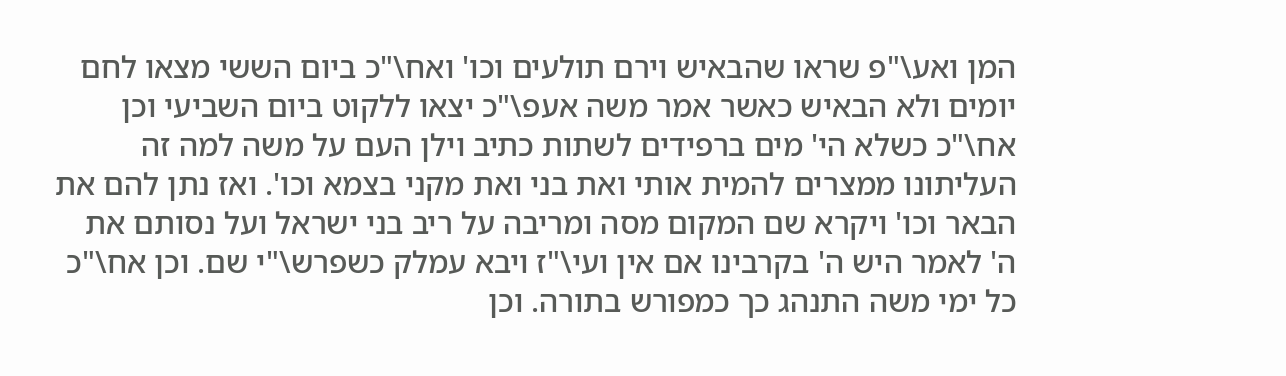המן ואע\"פ שראו שהבאיש וירם תולעים וכו' ואח\"כ ביום הששי מצאו לחם יומים ולא הבאיש כאשר אמר משה אעפ\"כ יצאו ללקוט ביום השביעי וכן אח\"כ כשלא הי' מים ברפידים לשתות כתיב וילן העם על משה למה זה העליתונו ממצרים להמית אותי ואת בני ואת מקני בצמא וכו'. ואז נתן להם את הבאר וכו' ויקרא שם המקום מסה ומריבה על ריב בני ישראל ועל נסותם את ה' לאמר היש ה' בקרבינו אם אין ועי\"ז ויבא עמלק כשפרש\"י שם. וכן אח\"כ כל ימי משה התנהג כך כמפורש בתורה. וכן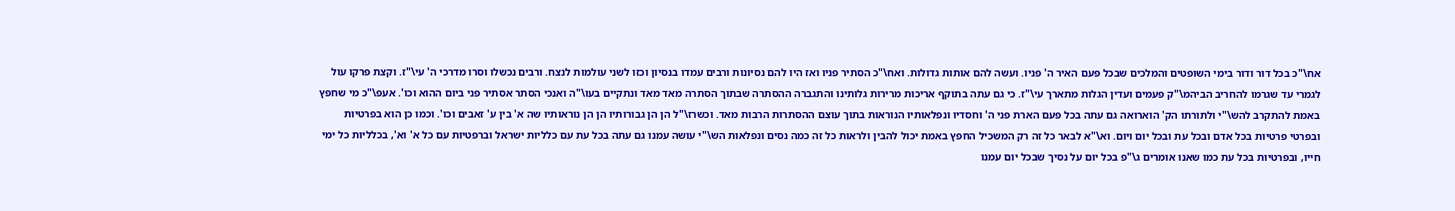אח\"כ בכל דור ודור בימי השופטים והמלכים שבכל פעם האיר ה' פניו. ועשה להם אותות גדולות. ואח\"כ הסתיר פניו ואז היו להם נסיונות ורבים עמדו בנסיון וכזו לשני עולמות לנצח. ורבים נכשלו וסרו מדרכי ה' עי\"ז. וקצת פרקו עול לגמרי עד שגרמו להחריב הביהמ\"ק פעמים ועדין הגלות מתארך עי\"ז. כי גם עתה בתוקף אריכות מרירות גלותינו והתגברה ההסתרה שבתוך הסתרה מאד מאד ונתקיים בעו\"ה ואנכי הסתר אסתיר פני ביום ההוא וכו'. אעפ\"כ מי שחפץ באמת להתקרב להש\"י ולתורתו הק' הוארואה גם עתה בכל פעם הארת פני ה' וחסדיו ונפלאותיו הנוראות בתוך עוצם ההסתרות הרבות מאד. וכשרז\"ל הן הן גבורותיו הן הן נוראותיו שה א' בין ע' זאבים וכו'. וכמו כן הוא בפרטיות ובפרטי פרטיות בכל אדם ובכל עת ובכל יום ויום. וא\"א לבאר כל זה רק המשכיל החפץ באמת יכול להבין ולראות כל זה כמה נסים ונפלאות הש\"י עושה עמנו גם עתה בכל עת עם כלליות ישראל וברפטיות עם כל א' וא', בכלליות כל ימי חייו, ובפרטיות בכל עת כמו שאנו אומרים ג\"פ בכל יום על נסיך שבכל יום עמנו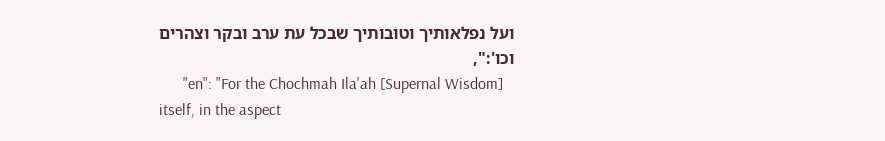ועל נפלאותיך וטובותיך שבכל עת ערב ובקר וצהרים וכו':",
      "en": "For the Chochmah Ila'ah [Supernal Wisdom] itself, in the aspect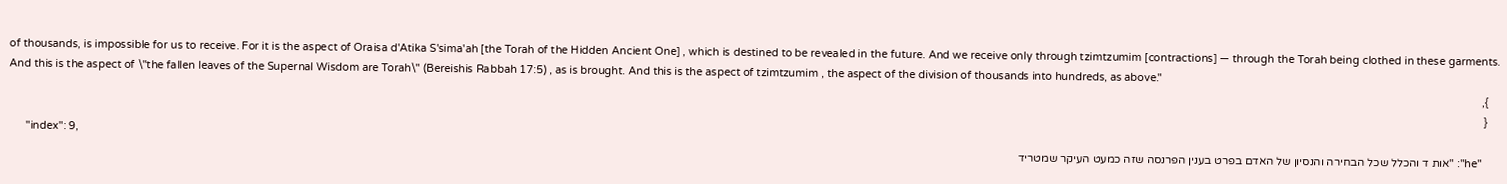of thousands, is impossible for us to receive. For it is the aspect of Oraisa d'Atika S'sima'ah [the Torah of the Hidden Ancient One] , which is destined to be revealed in the future. And we receive only through tzimtzumim [contractions] — through the Torah being clothed in these garments. And this is the aspect of \"the fallen leaves of the Supernal Wisdom are Torah\" (Bereishis Rabbah 17:5) , as is brought. And this is the aspect of tzimtzumim , the aspect of the division of thousands into hundreds, as above."
    },
    {
      "index": 9,
      "he": "אות ד והכלל שכל הבחירה והנסיון של האדם בפרט בענין הפרנסה שזה כמעט העיקר שמטריד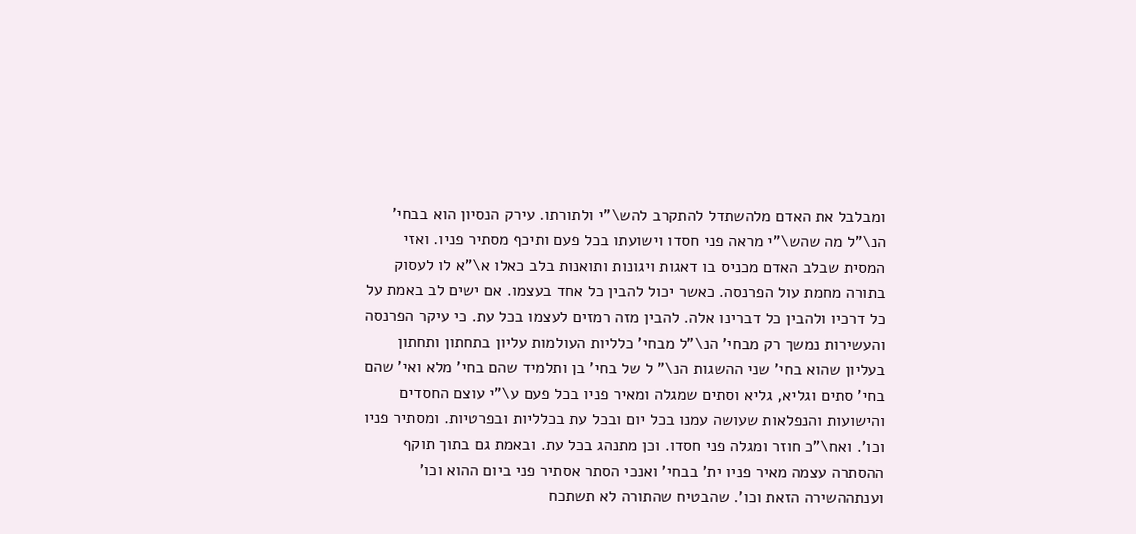ומבלבל את האדם מלהשתדל להתקרב להש\"י ולתורתו. עירק הנסיון הוא בבחי' הנ\"ל מה שהש\"י מראה פני חסדו וישועתו בכל פעם ותיכף מסתיר פניו. ואזי המסית שבלב האדם מכניס בו דאגות ויגונות ותואנות בלב כאלו א\"א לו לעסוק בתורה מחמת עול הפרנסה. כאשר יכול להבין כל אחד בעצמו. אם ישים לב באמת על כל דרכיו ולהבין כל דברינו אלה. להבין מזה רמזים לעצמו בכל עת. כי עיקר הפרנסה והעשירות נמשך רק מבחי' הנ\"ל מבחי' כלליות העולמות עליון בתחתון ותחתון בעליון שהוא בחי' שני ההשגות הנ\" ל של בחי' בן ותלמיד שהם בחי' מלא ואי' שהם בחי' סתים וגליא, גליא וסתים שמגלה ומאיר פניו בכל פעם ע\"י עוצם החסדים והישועות והנפלאות שעושה עמנו בכל יום ובכל עת בכלליות ובפרטיות. ומסתיר פניו וכו'. ואח\"כ חוזר ומגלה פני חסדו. וכן מתנהג בכל עת. ובאמת גם בתוך תוקף ההסתרה עצמה מאיר פניו ית' בבחי' ואנכי הסתר אסתיר פני ביום ההוא וכו' וענתההשירה הזאת וכו'. שהבטיח שהתורה לא תשתכח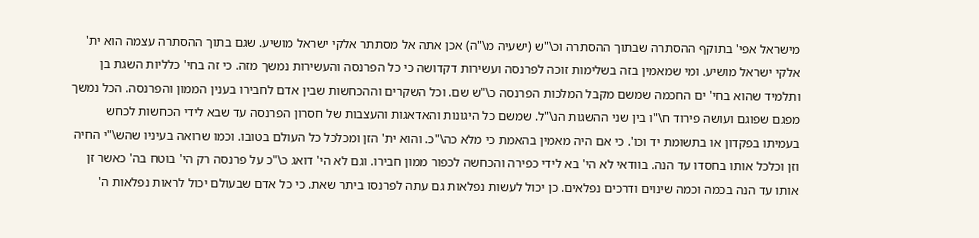מישראל אפי' בתוקף ההסתרה שבתוך ההסתרה וכ\"ש (ישעיה מ\"ה) אכן אתה אל מסתתר אלקי ישראל מושיע. שגם בתוך ההסתרה עצמה הוא ית' אלקי ישראל מושיע. ומי שמאמין בזה בשלימות זוכה לפרנסה ועשירות דקדושה כי כל הפרנסה והעשירות נמשך מזה. כי זה בחי' כלליות השגת בן ותלמיד שהוא בחי' ים החכמה שמשם מקבל המלכות הפרנסה כ\"ש שם. וכל השקרים וההכחשות שבין אדם לחבירו בענין הממון והפרנסה. הכל נמשך מפגם שפוגם ועושה פירוד ח\"ו בין שני ההשגות הנ\"ל. שמשם כל היגונות והאדאגות והעצבות של חסרון הפרנסה עד שבא לידי הכחשות לכחש בעמיתו בפקדון או בתשומת יד וכו'. כי אם היה מאמין בהאמת כי מלא כה\"כ. והוא ית' הזן ומכלכל כל העולם בטובו. וכמו שרואה בעיניו שהש\"י החיה וזן וכלכל אותו בחסדו עד הנה. בוודאי לא הי' בא לידי כפירה והכחשה לכפור ממון חבירו. וגם לא הי' דואג כ\"כ על פרנסה רק הי' בוטח בה' כאשר זן אותו עד הנה בכמה וכמה שינוים ודרכים נפלאים. כן יכול לעשות נפלאות גם עתה לפרנסו ביתר שאת. כי כל אדם שבעולם יכול לראות נפלאות ה'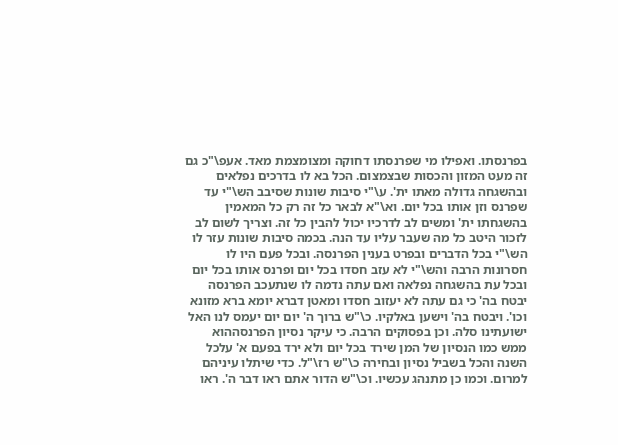בפרנסתו. ואפילו מי שפרנסתו דחוקה ומצומצמת מאד. אעפ\"כ גם זה מעט המזון והכסות שבצמצום. הכל בא לו בדרכים נפלאים ובהשגחה גדולה מאתו ית'. ע\"י סיבות שונות שסיבב הש\"י עד שפרנס וזן אותו בכל יום. וא\"א לבאר כל זה רק כל המאמין בהשגחתו ית' ומשים לב לדרכיו יכול להבין כל זה. וצריך לשום לב לזכור היטב כל מה שעבר עליו עד הנה. בכמה סיבות שונות עזר לו הש\"י בכל הדברים ובפרט בענין הפרנסה. ובכל פעם היו לו חסרונות הרבה והש\"י לא עזב חסדו בכל יום ופרנס אותו בכל יום ובכל עת בהשגחה נפלאה ואם עתה נדמה לו שנתעכב הפרנסה יבטח בה' כי גם עתה לא יעזוב חסדו ומאטן דברא יומא ברא מזונא וכו'. ויבטח בה' וישען באלקיו. כ\"ש ברוך ה' יום יום יעמס לנו האל ישועתינו סלה. וכן בפסוקים הרבה. כי עיקר נסיון הפרנסההוא ממש כמו הנסיון של המן שירד בכל יום ולא ירד בפעם א' עלכל השנה והכל בשביל נסיון ובחירה כ\"ש רז\"ל. כדי שיתלו עיניהם למרום. וכמו כן מתנהג עכשיו. וכ\"ש הדור אתם ראו דבר ה'. ראו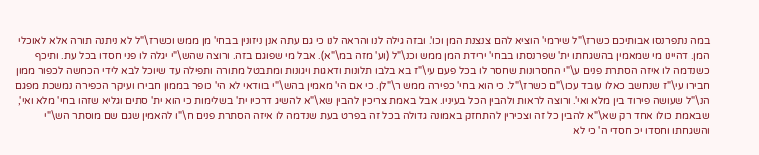במה נתפרנסו אבותיכם כשרז\"ל שירמי' הוציא להם צנצנת המן וכו'. ובזה גילה לנו והראה לנו כי גם עתה אנן ניזונין בבחי' מן ממש וכשרז\"ל לא ניתנה תורה אלא לאוכלי המן. דהיינו מי שמאמין בהשגחתו ית' שפרנסתו בבחי' ירידת המן ממש וכנ\"ל (וע' מזה במ\"א). אבל מי שפוגם בזה. ורוצה שהש\"י יגלה לו פני חסדו בכל עת. ותיכף כשנדמה לו איזה הסתרת פנים ע\"י החסרונות שחסר לו בכל פעם עי\"ז בא בלבו תלונות ודאגות ויגונות ומתבטל מתורה ותפילה עד שיוכל לבא לידי הכחשה לכפור ממון חבירו עי\"ז שנחשב כאלו עובד עכו\"ם כשרז\"ל. כי הוא בחי' כפירה ממש ר\"לן. כי אם הי' מאמין בהש\"י בוודאי לא הי' כופר בממון חבירו ועיקר הכפירה נמשכת מפגם הנ\"ל שעושה פירוד בין מלא ואי'. ורוצה לראות ולהבין הכל בעיניו. אבל באמת צריכין להבין שא\"א להשיג דרכיו ית' בשלימות כי הוא ית' סתים וגליא שזהו בחי' מלא ואי', שבאמת כולו אחד רק שא\"א להבין כל זה וצכירין להתחזק באמונה גדולה בכל זה בפרט בעת שנדמה לו איזה הסתרת פנים ח\"ו להאמין שגם שם מוסתר הש\"י והשגחתו וחסדו יכ חסדי ה' כי לא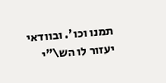תמנו וכו'. ובוודאי יעזור לו הש\"י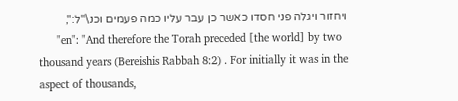ויחזור ויגלה פני חסדו כאשר כן עבר עליו כמה פעמים וכנ\"ל:",
      "en": "And therefore the Torah preceded [the world] by two thousand years (Bereishis Rabbah 8:2) . For initially it was in the aspect of thousands,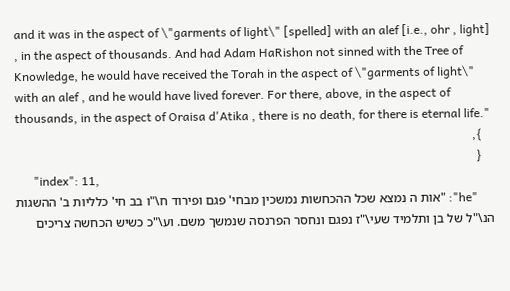and it was in the aspect of \"garments of light\" [spelled] with an alef [i.e., ohr , light] , in the aspect of thousands. And had Adam HaRishon not sinned with the Tree of Knowledge, he would have received the Torah in the aspect of \"garments of light\" with an alef , and he would have lived forever. For there, above, in the aspect of thousands, in the aspect of Oraisa d'Atika , there is no death, for there is eternal life."
    },
    {
      "index": 11,
      "he": "אות ה נמצא שכל ההכחשות נמשכין מבחי' פגם ופירוד ח\"ו בב חי' כלליות ב' ההשגות הנ\"ל של בן ותלמיד שעי\"ז נפגם ונחסר הפרנסה שנמשך משם. וע\"כ כשיש הכחשה צריכים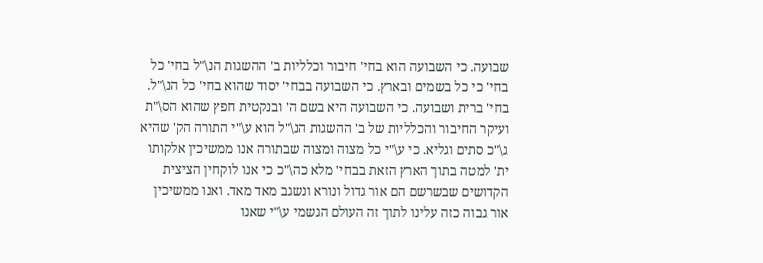שבועה. כי השבועה הוא בחי' חיבור וכלליות ב' ההשגות הנ\"ל בחי' כל בחי' כי כל בשמים ובארץ. כי השבועה בבחי' יסוד שהוא בחי' כל הנ\"ל. בחי' ברית ושבועה. כי השבועה היא בשם ה' ובנקטית חפץ שהוא הס\"ת ועיקר החיבור והכלליות של ב' ההשגות הנ\"ל הוא ע\"י התורה הק' שהיא ג\"כ סתים וגליא. כי ע\"י כל מצוה ומצוה שבתורה אנו ממשיכין אלקותו ית' למטה בתוך הארץ הזאת בבחי' מלא כה\"כ כי אנו לוקחין הציצית הקדושים שבשרשם הם אור גדול ונורא ונשגב מאד מאד. ואנו ממשיכין אור גבוה כזה עלינו לתוך זה העולם הגשמי ע\"י שאנו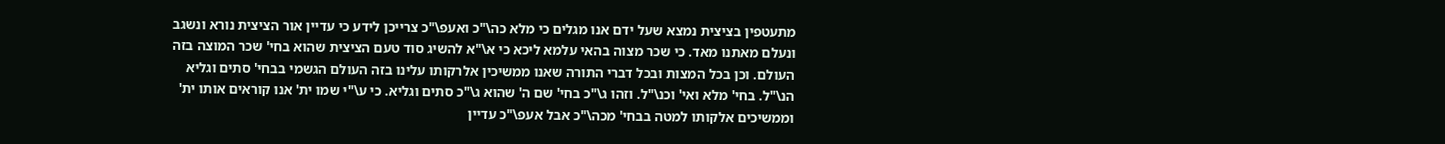מתעטפין בציצית נמצא שעל ידם אנו מגלים כי מלא כה\"כ ואעפ\"כ צרייכן לידע כי עדיין אור הציצית נורא ונשגב ונעלם מאתנו מאד. כי שכר מצוה בהאי עלמא ליכא כי א\"א להשיג סוד טעם הציצית שהוא בחי' שכר המוצה בזה העולם. וכן בכל המצות ובכל דברי התורה שאנו ממשיכין אלרקותו עלינו בזה העולם הגשמי בבחי' סתים וגליא הנ\"ל. בחי' מלא ואי' וכנ\"ל. וזהו ג\"כ בחי' שם ה' שהוא ג\"כ סתים וגליא. כי ע\"י שמו ית' אנו קוראים אותו ית' וממשיכים אלקותו למטה בבחי' מכה\"כ אבל אעפ\"כ עדיין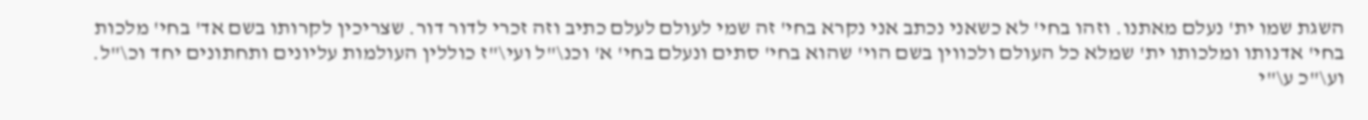השגת שמו ית' נעלם מאתנו. וזהו בחי' לא כשאני נכתב אני נקרא בחי' זה שמי לעולם לעלם כתיב וזה זכרי לדור דור. שצריכין לקרותו בשם אד' בחי' מלכות בחי' אדנותו ומלכותו ית' שמלא כל העולם ולכווין בשם הוי' שהוא בחי' סתים ונעלם בחי' א' וכנ\"ל ועי\"ז כוללין העולמות עליונים ותחתונים יחד וכ\"ל. וע\"כ ע\"י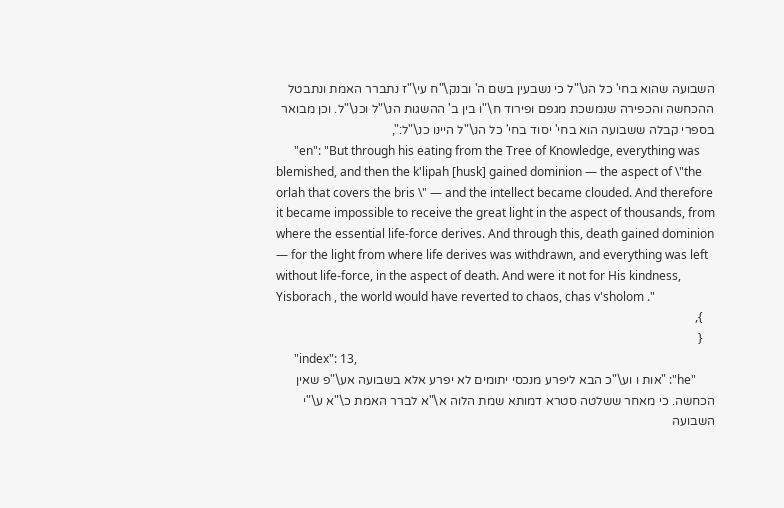השבועה שהוא בחי' כל הנ\"ל כי נשבעין בשם ה' ובנק\"ח עי\"ז נתברר האמת ונתבטל ההכחשה והכפירה שנמשכת מגפם ופירוד ח\"ו בין ב' ההשגות הנ\"ל וכנ\"ל. וכן מבואר בספרי קבלה ששבועה הוא בחי' יסוד בחי' כל הנ\"ל היינו כנ\"ל:",
      "en": "But through his eating from the Tree of Knowledge, everything was blemished, and then the k'lipah [husk] gained dominion — the aspect of \"the orlah that covers the bris \" — and the intellect became clouded. And therefore it became impossible to receive the great light in the aspect of thousands, from where the essential life-force derives. And through this, death gained dominion — for the light from where life derives was withdrawn, and everything was left without life-force, in the aspect of death. And were it not for His kindness, Yisborach , the world would have reverted to chaos, chas v'sholom ."
    },
    {
      "index": 13,
      "he": "אות ו וע\"כ הבא ליפרע מנכסי יתומים לא יפרע אלא בשבועה אע\"פ שאין הכחשה. כי מאחר ששלטה סטרא דמותא שמת הלוה א\"א לברר האמת כ\"א ע\"י השבועה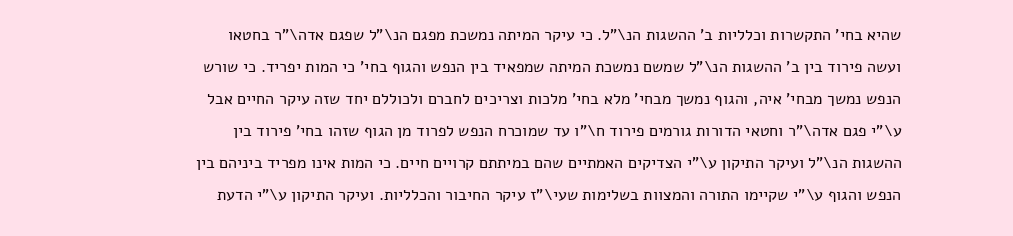שהיא בחי' התקשרות וכלליות ב' ההשגות הנ\"ל. כי עיקר המיתה נמשכת מפגם הנ\"ל שפגם אדה\"ר בחטאו ועשה פירוד בין ב' ההשגות הנ\"ל שמשם נמשכת המיתה שמפאיד בין הנפש והגוף בחי' כי המות יפריד. כי שורש הנפש נמשך מבחי' איה, והגוף נמשך מבחי' מלא בחי' מלכות וצריכים לחברם ולכוללם יחד שזה עיקר החיים אבל ע\"י פגם אדה\"ר וחטאי הדורות גורמים פירוד ח\"ו עד שמוכרח הנפש לפרוד מן הגוף שזהו בחי' פירוד בין ההשגות הנ\"ל ועיקר התיקון ע\"י הצדיקים האמתיים שהם במיתתם קרויים חיים. כי המות אינו מפריד ביניהם בין הנפש והגוף ע\"י שקיימו התורה והמצוות בשלימות שעי\"ז עיקר החיבור והכלליות. ועיקר התיקון ע\"י הדעת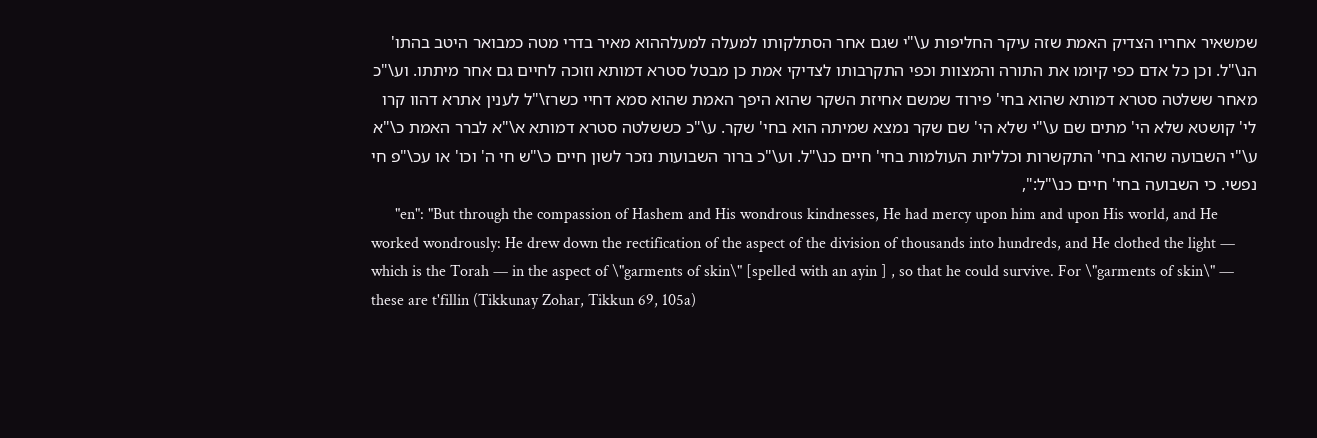שמשאיר אחריו הצדיק האמת שזה עיקר החליפות ע\"י שגם אחר הסתלקותו למעלה למעלההוא מאיר בדרי מטה כמבואר היטב בהתו' הנ\"ל. וכן כל אדם כפי קיומו את התורה והמצוות וכפי התקרבותו לצדיקי אמת כן מבטל סטרא דמותא וזוכה לחיים גם אחר מיתתו. וע\"כ מאחר ששלטה סטרא דמותא שהוא בחי' פירוד שמשם אחיזת השקר שהוא היפך האמת שהוא סמא דחיי כשרז\"ל לענין אתרא דהוו קרו לי' קושטא שלא הי' מתים שם ע\"י שלא הי' שם שקר נמצא שמיתה הוא בחי' שקר. ע\"כ כששלטה סטרא דמותא א\"א לברר האמת כ\"א ע\"י השבועה שהוא בחי' התקשרות וכלליות העולמות בחי' חיים כנ\"ל. וע\"כ ברור השבועות נזכר לשון חיים כ\"ש חי ה' וכו' או עכ\"פ חי נפשי. כי השבועה בחי' חיים כנ\"ל:",
      "en": "But through the compassion of Hashem and His wondrous kindnesses, He had mercy upon him and upon His world, and He worked wondrously: He drew down the rectification of the aspect of the division of thousands into hundreds, and He clothed the light — which is the Torah — in the aspect of \"garments of skin\" [spelled with an ayin ] , so that he could survive. For \"garments of skin\" — these are t'fillin (Tikkunay Zohar, Tikkun 69, 105a)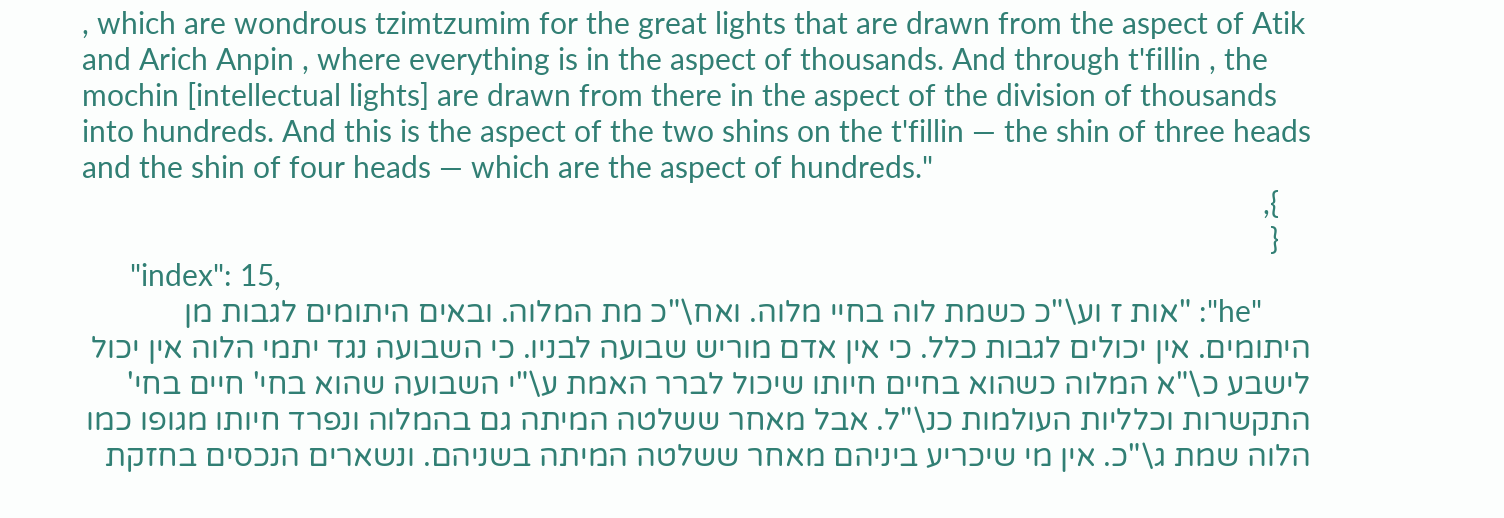, which are wondrous tzimtzumim for the great lights that are drawn from the aspect of Atik and Arich Anpin , where everything is in the aspect of thousands. And through t'fillin , the mochin [intellectual lights] are drawn from there in the aspect of the division of thousands into hundreds. And this is the aspect of the two shins on the t'fillin — the shin of three heads and the shin of four heads — which are the aspect of hundreds."
    },
    {
      "index": 15,
      "he": "אות ז וע\"כ כשמת לוה בחיי מלוה. ואח\"כ מת המלוה. ובאים היתומים לגבות מן היתומים. אין יכולים לגבות כלל. כי אין אדם מוריש שבועה לבניו. כי השבועה נגד יתמי הלוה אין יכול לישבע כ\"א המלוה כשהוא בחיים חיותו שיכול לברר האמת ע\"י השבועה שהוא בחי' חיים בחי' התקשרות וכלליות העולמות כנ\"ל. אבל מאחר ששלטה המיתה גם בהמלוה ונפרד חיותו מגופו כמו הלוה שמת ג\"כ. אין מי שיכריע ביניהם מאחר ששלטה המיתה בשניהם. ונשארים הנכסים בחזקת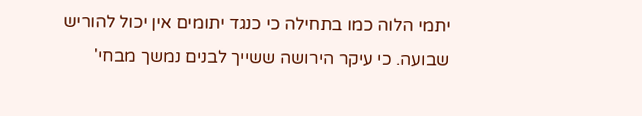יתמי הלוה כמו בתחילה כי כנגד יתומים אין יכול להוריש שבועה. כי עיקר הירושה ששייך לבנים נמשך מבחי'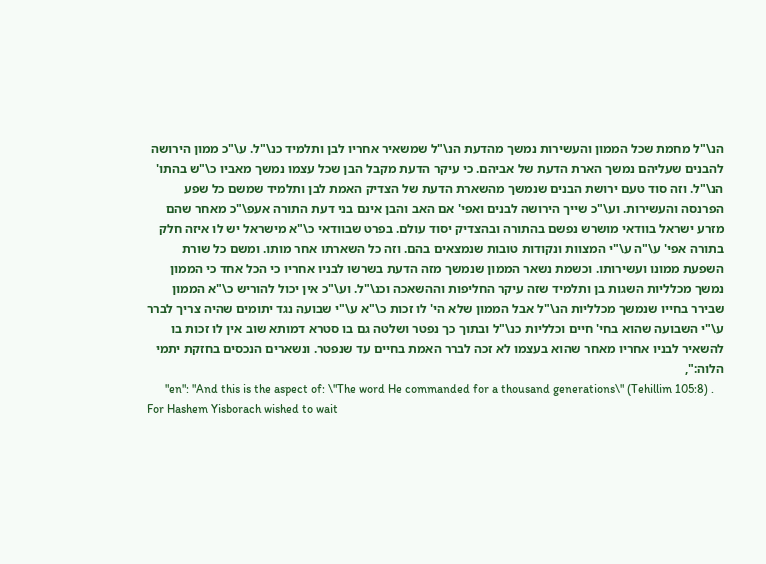הנ\"ל מחמת שכל הממון והעשירות נמשך מהדעת הנ\"ל שמשאיר אחריו לבן ותלמיד כנ\"ל. ע\"כ ממון הירושה להבנים שעליהם נמשך הארת הדעת של אביהם. כי עיקר הדעת מקבל הבן שכל עצמו נמשך מאביו כ\"ש בהתו' הנ\"ל. וזה סוד טעם ירושת הבנים שנמשך מהשארת הדעת של הצדיק האמת לבן ותלמיד שמשם כל שפע הפרנסה והעשירות. וע\"כ שייך הירושה לבנים ואפי' אם האב והבן אינם בני דעת התורה אעפ\"כ מאחר שהם מזרע ישראל בוודאי מושרש נפשם בהתורה ובהצדיק יסוד עולם. בפרט שבוודאי כ\"א מישראל יש לו איזה חלק בתורה אפי' ע\"ה ע\"י המצוות ונקודות טובות שנמצאים בהם. וזה כל השארתו אחר מותו. ומשם כל שורת השפעת ממונו ועשירותו. וכשמת נשאר הממון שנמשך מזה הדעת בשרשו לבניו אחריו כי הכל אחד כי הממון נמשך מכלליות השגות בן ותלמיד שזה עיקר החליפות וההשאכה וכנ\"ל. וע\"כ אין יכול להוריש כ\"א הממון שבירר בחייו שנמשך מכלליות הנ\"ל אבל הממון שלא הי' לו זכות כ\"א ע\"י שבועה נגד יתומים שהיה צריך לברר ע\"י השבועה שהוא בחי' חיים וכלליות כנ\"ל ובתוך כך נפטר ושלטה גם בו סטרא דמותא שוב אין לו זכות בו להשאיר לבניו אחריו מאחר שהוא בעצמו לא זכה לברר האמת בחיים עד שנפטר. ונשארים הנכסים בחזקת יתמי הלוה:",
      "en": "And this is the aspect of: \"The word He commanded for a thousand generations\" (Tehillim 105:8) . For Hashem Yisborach wished to wait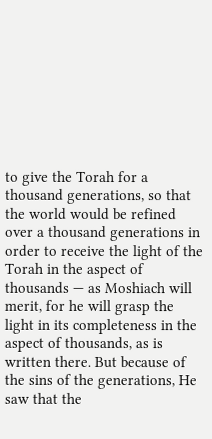to give the Torah for a thousand generations, so that the world would be refined over a thousand generations in order to receive the light of the Torah in the aspect of thousands — as Moshiach will merit, for he will grasp the light in its completeness in the aspect of thousands, as is written there. But because of the sins of the generations, He saw that the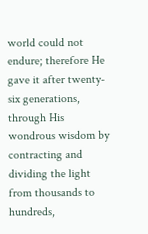world could not endure; therefore He gave it after twenty-six generations, through His wondrous wisdom by contracting and dividing the light from thousands to hundreds,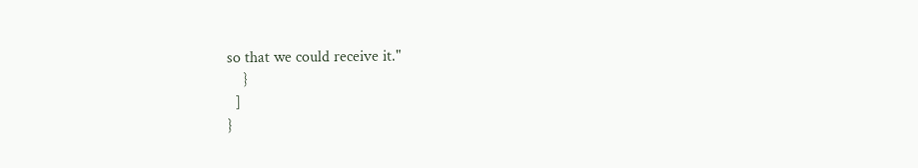so that we could receive it."
    }
  ]
}